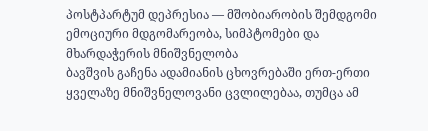პოსტპარტუმ დეპრესია — მშობიარობის შემდგომი ემოციური მდგომარეობა, სიმპტომები და მხარდაჭერის მნიშვნელობა
ბავშვის გაჩენა ადამიანის ცხოვრებაში ერთ-ერთი ყველაზე მნიშვნელოვანი ცვლილებაა, თუმცა ამ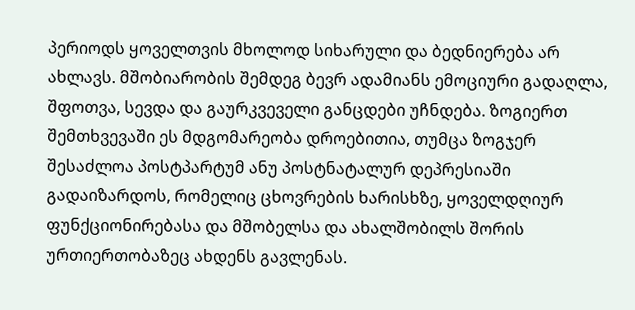პერიოდს ყოველთვის მხოლოდ სიხარული და ბედნიერება არ ახლავს. მშობიარობის შემდეგ ბევრ ადამიანს ემოციური გადაღლა, შფოთვა, სევდა და გაურკვეველი განცდები უჩნდება. ზოგიერთ შემთხვევაში ეს მდგომარეობა დროებითია, თუმცა ზოგჯერ შესაძლოა პოსტპარტუმ ანუ პოსტნატალურ დეპრესიაში გადაიზარდოს, რომელიც ცხოვრების ხარისხზე, ყოველდღიურ ფუნქციონირებასა და მშობელსა და ახალშობილს შორის ურთიერთობაზეც ახდენს გავლენას.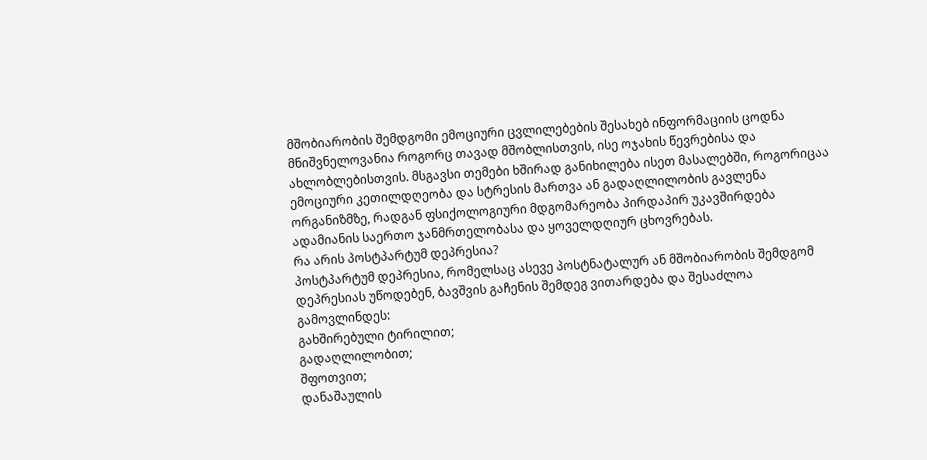მშობიარობის შემდგომი ემოციური ცვლილებების შესახებ ინფორმაციის ცოდნა მნიშვნელოვანია როგორც თავად მშობლისთვის, ისე ოჯახის წევრებისა და ახლობლებისთვის. მსგავსი თემები ხშირად განიხილება ისეთ მასალებში, როგორიცაა ემოციური კეთილდღეობა და სტრესის მართვა ან გადაღლილობის გავლენა ორგანიზმზე, რადგან ფსიქოლოგიური მდგომარეობა პირდაპირ უკავშირდება ადამიანის საერთო ჯანმრთელობასა და ყოველდღიურ ცხოვრებას.
რა არის პოსტპარტუმ დეპრესია?
პოსტპარტუმ დეპრესია, რომელსაც ასევე პოსტნატალურ ან მშობიარობის შემდგომ დეპრესიას უწოდებენ, ბავშვის გაჩენის შემდეგ ვითარდება და შესაძლოა გამოვლინდეს:
გახშირებული ტირილით;
გადაღლილობით;
შფოთვით;
დანაშაულის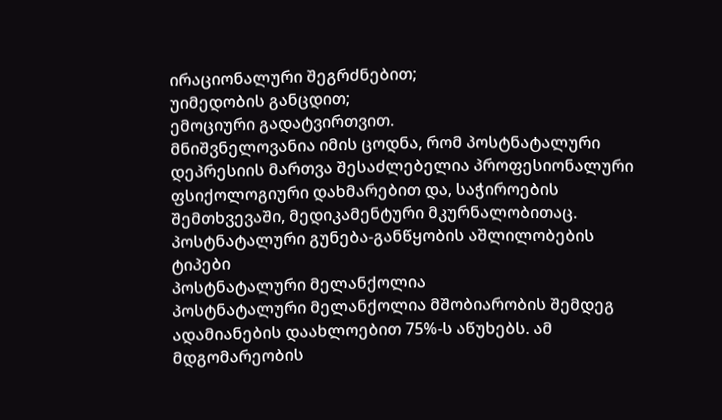ირაციონალური შეგრძნებით;
უიმედობის განცდით;
ემოციური გადატვირთვით.
მნიშვნელოვანია იმის ცოდნა, რომ პოსტნატალური დეპრესიის მართვა შესაძლებელია პროფესიონალური ფსიქოლოგიური დახმარებით და, საჭიროების შემთხვევაში, მედიკამენტური მკურნალობითაც.
პოსტნატალური გუნება-განწყობის აშლილობების ტიპები
პოსტნატალური მელანქოლია
პოსტნატალური მელანქოლია მშობიარობის შემდეგ ადამიანების დაახლოებით 75%-ს აწუხებს. ამ მდგომარეობის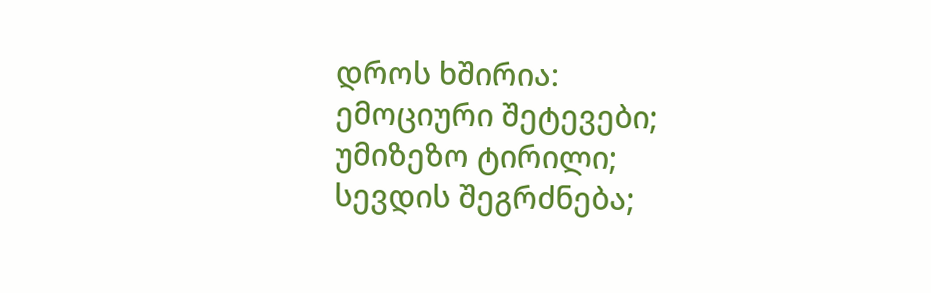დროს ხშირია:
ემოციური შეტევები;
უმიზეზო ტირილი;
სევდის შეგრძნება;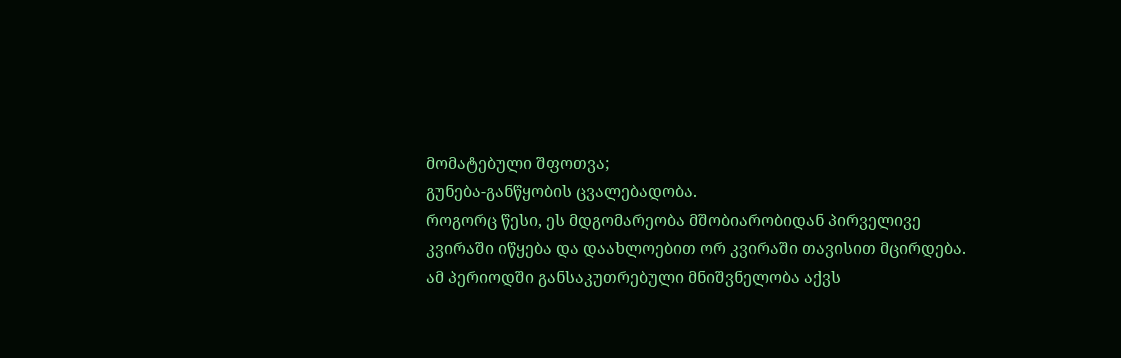მომატებული შფოთვა;
გუნება-განწყობის ცვალებადობა.
როგორც წესი, ეს მდგომარეობა მშობიარობიდან პირველივე კვირაში იწყება და დაახლოებით ორ კვირაში თავისით მცირდება. ამ პერიოდში განსაკუთრებული მნიშვნელობა აქვს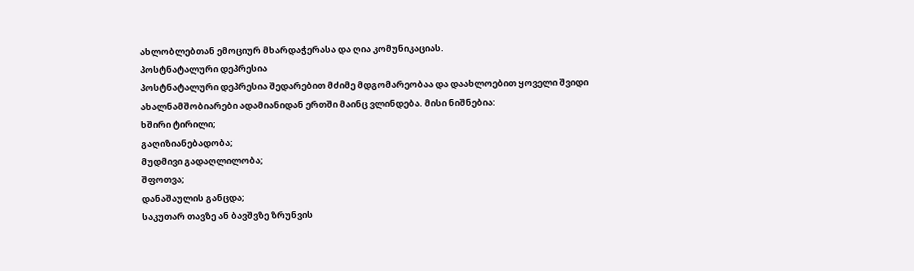ახლობლებთან ემოციურ მხარდაჭერასა და ღია კომუნიკაციას.
პოსტნატალური დეპრესია
პოსტნატალური დეპრესია შედარებით მძიმე მდგომარეობაა და დაახლოებით ყოველი შვიდი ახალნამშობიარები ადამიანიდან ერთში მაინც ვლინდება. მისი ნიშნებია:
ხშირი ტირილი;
გაღიზიანებადობა;
მუდმივი გადაღლილობა;
შფოთვა;
დანაშაულის განცდა;
საკუთარ თავზე ან ბავშვზე ზრუნვის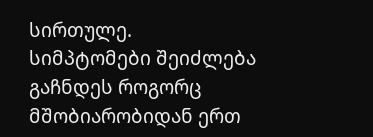სირთულე.
სიმპტომები შეიძლება გაჩნდეს როგორც მშობიარობიდან ერთ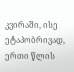კვირაში, ისე ეტაპობრივად, ერთი წლის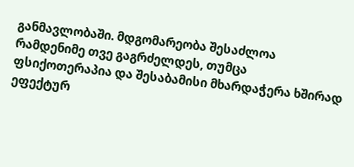განმავლობაში. მდგომარეობა შესაძლოა რამდენიმე თვე გაგრძელდეს, თუმცა ფსიქოთერაპია და შესაბამისი მხარდაჭერა ხშირად ეფექტურ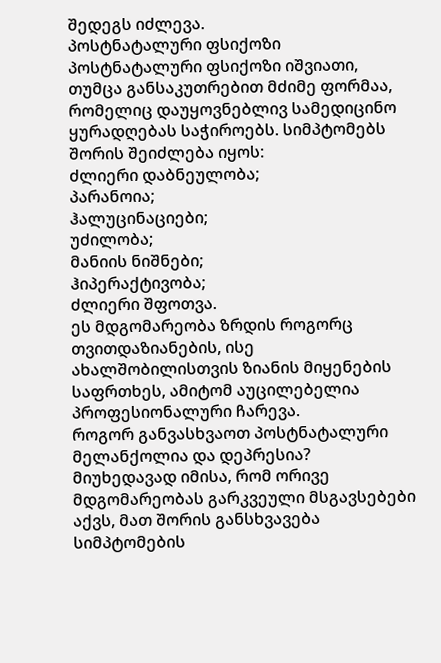შედეგს იძლევა.
პოსტნატალური ფსიქოზი
პოსტნატალური ფსიქოზი იშვიათი, თუმცა განსაკუთრებით მძიმე ფორმაა, რომელიც დაუყოვნებლივ სამედიცინო ყურადღებას საჭიროებს. სიმპტომებს შორის შეიძლება იყოს:
ძლიერი დაბნეულობა;
პარანოია;
ჰალუცინაციები;
უძილობა;
მანიის ნიშნები;
ჰიპერაქტივობა;
ძლიერი შფოთვა.
ეს მდგომარეობა ზრდის როგორც თვითდაზიანების, ისე ახალშობილისთვის ზიანის მიყენების საფრთხეს, ამიტომ აუცილებელია პროფესიონალური ჩარევა.
როგორ განვასხვაოთ პოსტნატალური მელანქოლია და დეპრესია?
მიუხედავად იმისა, რომ ორივე მდგომარეობას გარკვეული მსგავსებები აქვს, მათ შორის განსხვავება სიმპტომების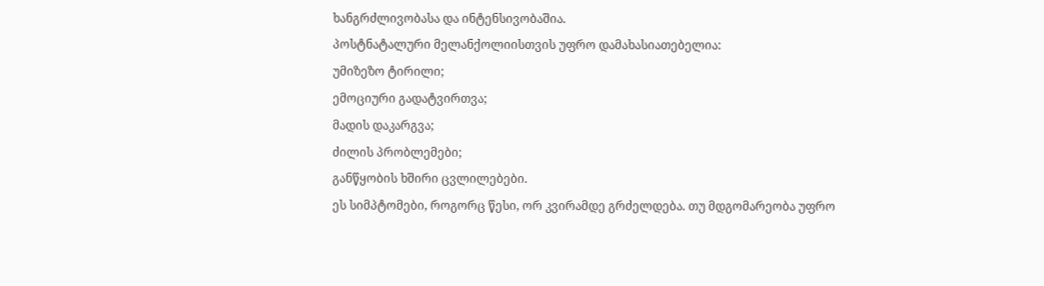ხანგრძლივობასა და ინტენსივობაშია.
პოსტნატალური მელანქოლიისთვის უფრო დამახასიათებელია:
უმიზეზო ტირილი;
ემოციური გადატვირთვა;
მადის დაკარგვა;
ძილის პრობლემები;
განწყობის ხშირი ცვლილებები.
ეს სიმპტომები, როგორც წესი, ორ კვირამდე გრძელდება. თუ მდგომარეობა უფრო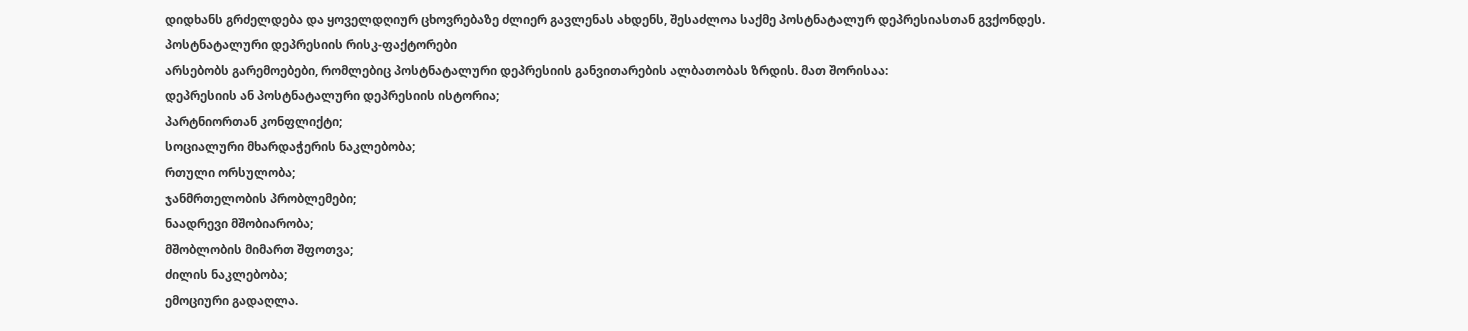დიდხანს გრძელდება და ყოველდღიურ ცხოვრებაზე ძლიერ გავლენას ახდენს, შესაძლოა საქმე პოსტნატალურ დეპრესიასთან გვქონდეს.
პოსტნატალური დეპრესიის რისკ-ფაქტორები
არსებობს გარემოებები, რომლებიც პოსტნატალური დეპრესიის განვითარების ალბათობას ზრდის. მათ შორისაა:
დეპრესიის ან პოსტნატალური დეპრესიის ისტორია;
პარტნიორთან კონფლიქტი;
სოციალური მხარდაჭერის ნაკლებობა;
რთული ორსულობა;
ჯანმრთელობის პრობლემები;
ნაადრევი მშობიარობა;
მშობლობის მიმართ შფოთვა;
ძილის ნაკლებობა;
ემოციური გადაღლა.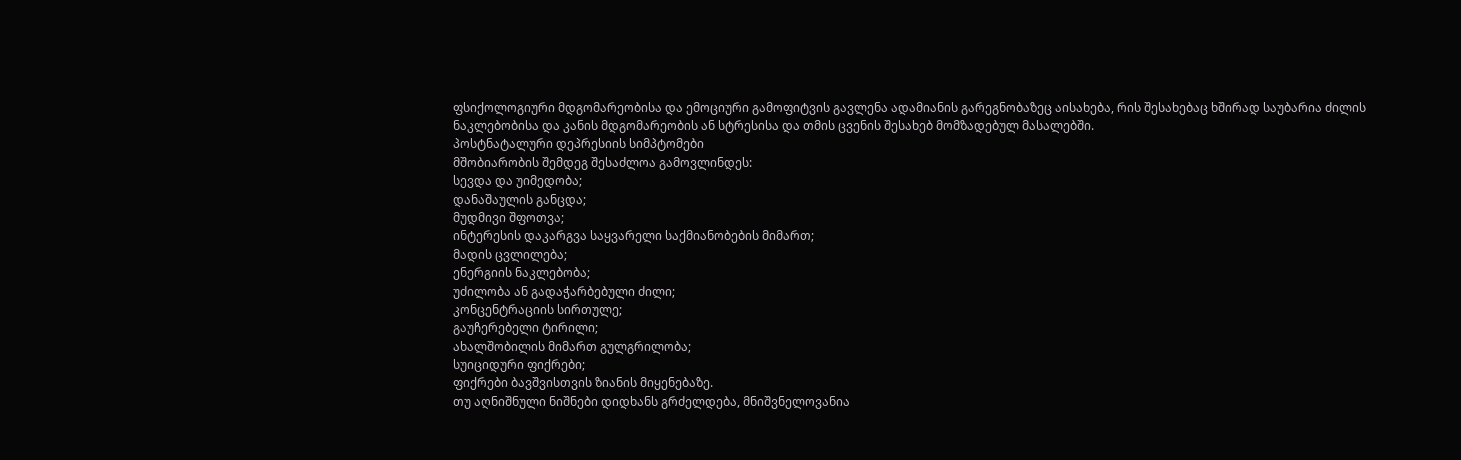ფსიქოლოგიური მდგომარეობისა და ემოციური გამოფიტვის გავლენა ადამიანის გარეგნობაზეც აისახება, რის შესახებაც ხშირად საუბარია ძილის ნაკლებობისა და კანის მდგომარეობის ან სტრესისა და თმის ცვენის შესახებ მომზადებულ მასალებში.
პოსტნატალური დეპრესიის სიმპტომები
მშობიარობის შემდეგ შესაძლოა გამოვლინდეს:
სევდა და უიმედობა;
დანაშაულის განცდა;
მუდმივი შფოთვა;
ინტერესის დაკარგვა საყვარელი საქმიანობების მიმართ;
მადის ცვლილება;
ენერგიის ნაკლებობა;
უძილობა ან გადაჭარბებული ძილი;
კონცენტრაციის სირთულე;
გაუჩერებელი ტირილი;
ახალშობილის მიმართ გულგრილობა;
სუიციდური ფიქრები;
ფიქრები ბავშვისთვის ზიანის მიყენებაზე.
თუ აღნიშნული ნიშნები დიდხანს გრძელდება, მნიშვნელოვანია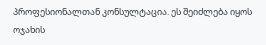პროფესიონალთან კონსულტაცია. ეს შეიძლება იყოს ოჯახის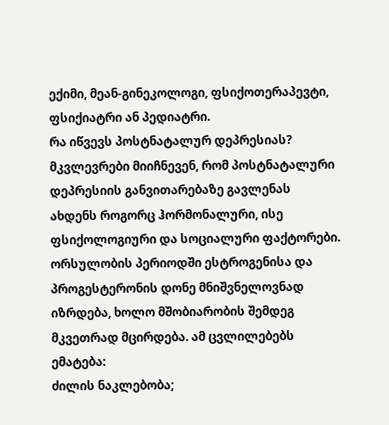ექიმი, მეან-გინეკოლოგი, ფსიქოთერაპევტი, ფსიქიატრი ან პედიატრი.
რა იწვევს პოსტნატალურ დეპრესიას?
მკვლევრები მიიჩნევენ, რომ პოსტნატალური დეპრესიის განვითარებაზე გავლენას ახდენს როგორც ჰორმონალური, ისე ფსიქოლოგიური და სოციალური ფაქტორები.
ორსულობის პერიოდში ესტროგენისა და პროგესტერონის დონე მნიშვნელოვნად იზრდება, ხოლო მშობიარობის შემდეგ მკვეთრად მცირდება. ამ ცვლილებებს ემატება:
ძილის ნაკლებობა;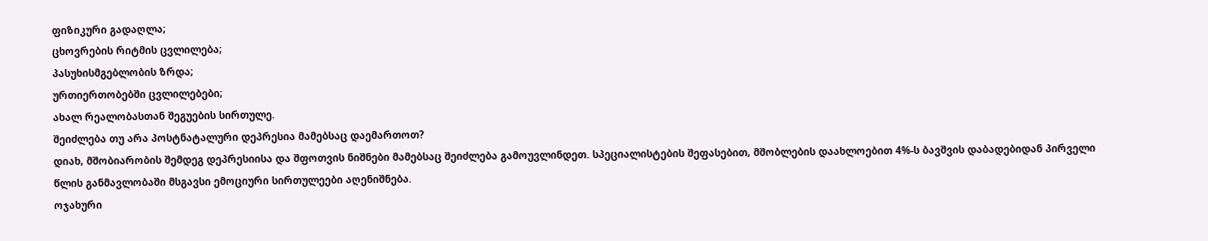ფიზიკური გადაღლა;
ცხოვრების რიტმის ცვლილება;
პასუხისმგებლობის ზრდა;
ურთიერთობებში ცვლილებები;
ახალ რეალობასთან შეგუების სირთულე.
შეიძლება თუ არა პოსტნატალური დეპრესია მამებსაც დაემართოთ?
დიახ, მშობიარობის შემდეგ დეპრესიისა და შფოთვის ნიშნები მამებსაც შეიძლება გამოუვლინდეთ. სპეციალისტების შეფასებით, მშობლების დაახლოებით 4%-ს ბავშვის დაბადებიდან პირველი წლის განმავლობაში მსგავსი ემოციური სირთულეები აღენიშნება.
ოჯახური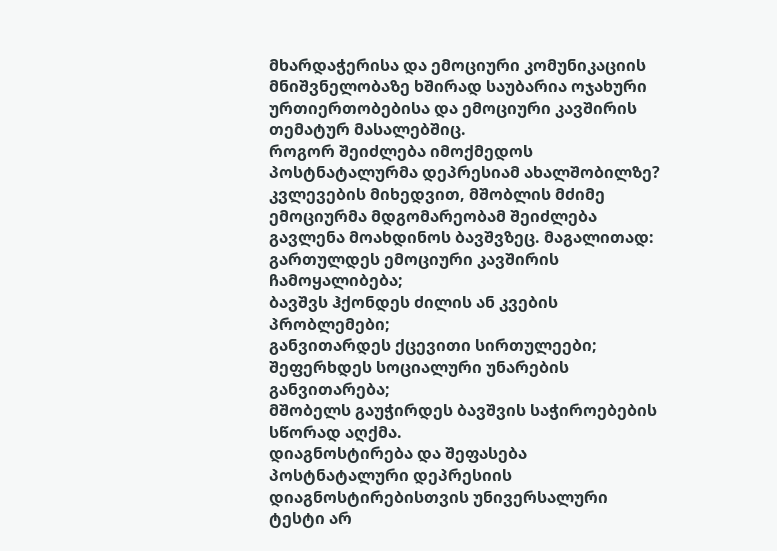მხარდაჭერისა და ემოციური კომუნიკაციის მნიშვნელობაზე ხშირად საუბარია ოჯახური ურთიერთობებისა და ემოციური კავშირის თემატურ მასალებშიც.
როგორ შეიძლება იმოქმედოს პოსტნატალურმა დეპრესიამ ახალშობილზე?
კვლევების მიხედვით, მშობლის მძიმე ემოციურმა მდგომარეობამ შეიძლება გავლენა მოახდინოს ბავშვზეც. მაგალითად:
გართულდეს ემოციური კავშირის ჩამოყალიბება;
ბავშვს ჰქონდეს ძილის ან კვების პრობლემები;
განვითარდეს ქცევითი სირთულეები;
შეფერხდეს სოციალური უნარების განვითარება;
მშობელს გაუჭირდეს ბავშვის საჭიროებების სწორად აღქმა.
დიაგნოსტირება და შეფასება
პოსტნატალური დეპრესიის დიაგნოსტირებისთვის უნივერსალური ტესტი არ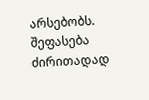არსებობს. შეფასება ძირითადად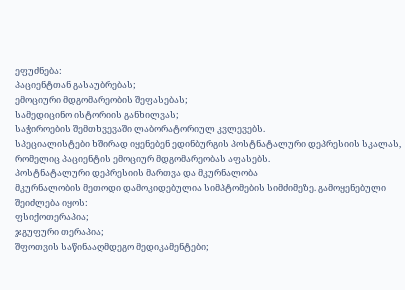ეფუძნება:
პაციენტთან გასაუბრებას;
ემოციური მდგომარეობის შეფასებას;
სამედიცინო ისტორიის განხილვას;
საჭიროების შემთხვევაში ლაბორატორიულ კვლევებს.
სპეციალისტები ხშირად იყენებენ ედინბურგის პოსტნატალური დეპრესიის სკალას, რომელიც პაციენტის ემოციურ მდგომარეობას აფასებს.
პოსტნატალური დეპრესიის მართვა და მკურნალობა
მკურნალობის მეთოდი დამოკიდებულია სიმპტომების სიმძიმეზე. გამოყენებული შეიძლება იყოს:
ფსიქოთერაპია;
ჯგუფური თერაპია;
შფოთვის საწინააღმდეგო მედიკამენტები;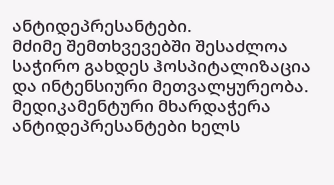ანტიდეპრესანტები.
მძიმე შემთხვევებში შესაძლოა საჭირო გახდეს ჰოსპიტალიზაცია და ინტენსიური მეთვალყურეობა.
მედიკამენტური მხარდაჭერა
ანტიდეპრესანტები ხელს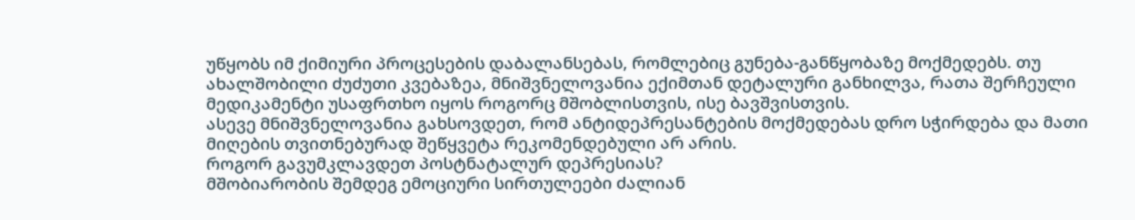უწყობს იმ ქიმიური პროცესების დაბალანსებას, რომლებიც გუნება-განწყობაზე მოქმედებს. თუ ახალშობილი ძუძუთი კვებაზეა, მნიშვნელოვანია ექიმთან დეტალური განხილვა, რათა შერჩეული მედიკამენტი უსაფრთხო იყოს როგორც მშობლისთვის, ისე ბავშვისთვის.
ასევე მნიშვნელოვანია გახსოვდეთ, რომ ანტიდეპრესანტების მოქმედებას დრო სჭირდება და მათი მიღების თვითნებურად შეწყვეტა რეკომენდებული არ არის.
როგორ გავუმკლავდეთ პოსტნატალურ დეპრესიას?
მშობიარობის შემდეგ ემოციური სირთულეები ძალიან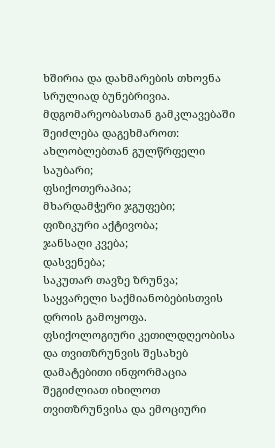ხშირია და დახმარების თხოვნა სრულიად ბუნებრივია. მდგომარეობასთან გამკლავებაში შეიძლება დაგეხმაროთ:
ახლობლებთან გულწრფელი საუბარი;
ფსიქოთერაპია;
მხარდამჭერი ჯგუფები;
ფიზიკური აქტივობა;
ჯანსაღი კვება;
დასვენება;
საკუთარ თავზე ზრუნვა;
საყვარელი საქმიანობებისთვის დროის გამოყოფა.
ფსიქოლოგიური კეთილდღეობისა და თვითზრუნვის შესახებ დამატებითი ინფორმაცია შეგიძლიათ იხილოთ თვითზრუნვისა და ემოციური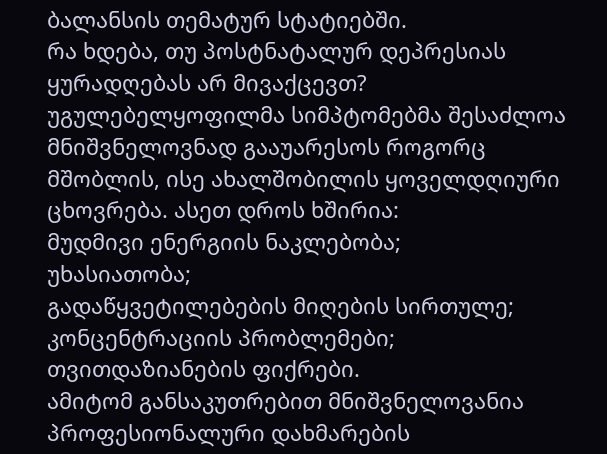ბალანსის თემატურ სტატიებში.
რა ხდება, თუ პოსტნატალურ დეპრესიას ყურადღებას არ მივაქცევთ?
უგულებელყოფილმა სიმპტომებმა შესაძლოა მნიშვნელოვნად გააუარესოს როგორც მშობლის, ისე ახალშობილის ყოველდღიური ცხოვრება. ასეთ დროს ხშირია:
მუდმივი ენერგიის ნაკლებობა;
უხასიათობა;
გადაწყვეტილებების მიღების სირთულე;
კონცენტრაციის პრობლემები;
თვითდაზიანების ფიქრები.
ამიტომ განსაკუთრებით მნიშვნელოვანია პროფესიონალური დახმარების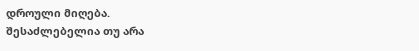დროული მიღება.
შესაძლებელია თუ არა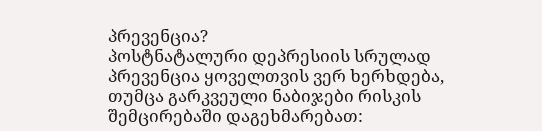პრევენცია?
პოსტნატალური დეპრესიის სრულად პრევენცია ყოველთვის ვერ ხერხდება, თუმცა გარკვეული ნაბიჯები რისკის შემცირებაში დაგეხმარებათ: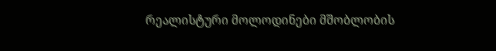რეალისტური მოლოდინები მშობლობის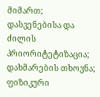მიმართ;
დასვენებისა და ძილის პრიორიტეტიზაცია;
დახმარების თხოვნა;
ფიზიკური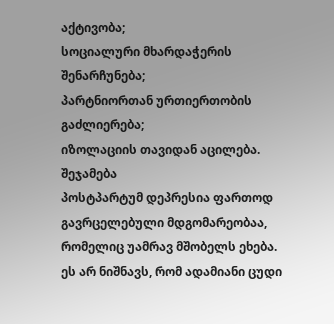აქტივობა;
სოციალური მხარდაჭერის შენარჩუნება;
პარტნიორთან ურთიერთობის გაძლიერება;
იზოლაციის თავიდან აცილება.
შეჯამება
პოსტპარტუმ დეპრესია ფართოდ გავრცელებული მდგომარეობაა, რომელიც უამრავ მშობელს ეხება. ეს არ ნიშნავს, რომ ადამიანი ცუდი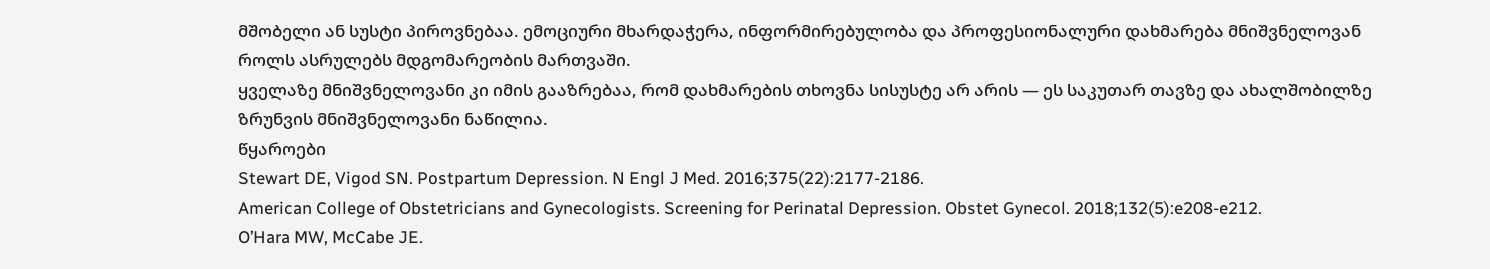მშობელი ან სუსტი პიროვნებაა. ემოციური მხარდაჭერა, ინფორმირებულობა და პროფესიონალური დახმარება მნიშვნელოვან როლს ასრულებს მდგომარეობის მართვაში.
ყველაზე მნიშვნელოვანი კი იმის გააზრებაა, რომ დახმარების თხოვნა სისუსტე არ არის — ეს საკუთარ თავზე და ახალშობილზე ზრუნვის მნიშვნელოვანი ნაწილია.
წყაროები
Stewart DE, Vigod SN. Postpartum Depression. N Engl J Med. 2016;375(22):2177-2186.
American College of Obstetricians and Gynecologists. Screening for Perinatal Depression. Obstet Gynecol. 2018;132(5):e208-e212.
O’Hara MW, McCabe JE.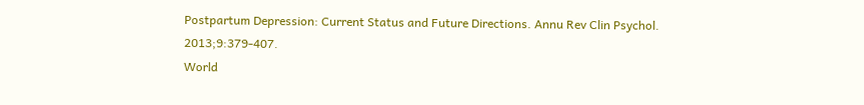Postpartum Depression: Current Status and Future Directions. Annu Rev Clin Psychol. 2013;9:379-407.
World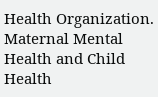Health Organization. Maternal Mental Health and Child Health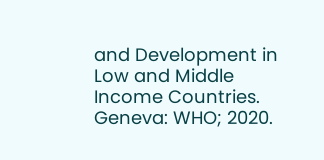and Development in Low and Middle Income Countries. Geneva: WHO; 2020.